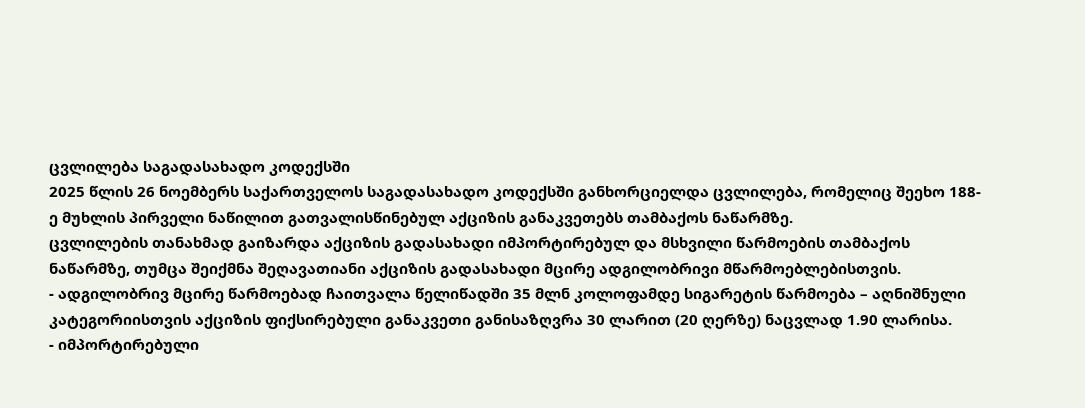ცვლილება საგადასახადო კოდექსში
2025 წლის 26 ნოემბერს საქართველოს საგადასახადო კოდექსში განხორციელდა ცვლილება, რომელიც შეეხო 188-ე მუხლის პირველი ნაწილით გათვალისწინებულ აქციზის განაკვეთებს თამბაქოს ნაწარმზე.
ცვლილების თანახმად გაიზარდა აქციზის გადასახადი იმპორტირებულ და მსხვილი წარმოების თამბაქოს ნაწარმზე, თუმცა შეიქმნა შეღავათიანი აქციზის გადასახადი მცირე ადგილობრივი მწარმოებლებისთვის.
- ადგილობრივ მცირე წარმოებად ჩაითვალა წელიწადში 35 მლნ კოლოფამდე სიგარეტის წარმოება – აღნიშნული კატეგორიისთვის აქციზის ფიქსირებული განაკვეთი განისაზღვრა 30 ლარით (20 ღერზე) ნაცვლად 1.90 ლარისა.
- იმპორტირებული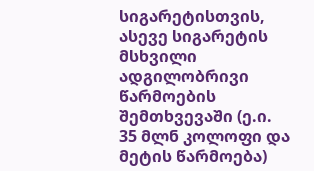სიგარეტისთვის, ასევე სიგარეტის მსხვილი ადგილობრივი წარმოების შემთხვევაში (ე.ი. 35 მლნ კოლოფი და მეტის წარმოება)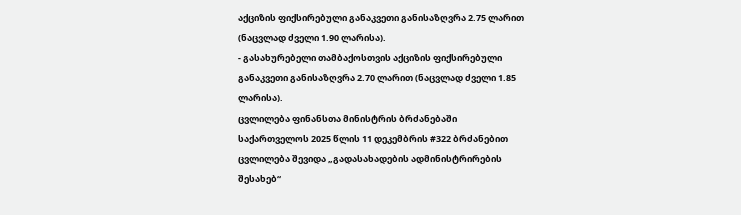აქციზის ფიქსირებული განაკვეთი განისაზღვრა 2.75 ლარით (ნაცვლად ძველი 1.90 ლარისა).
- გასახურებელი თამბაქოსთვის აქციზის ფიქსირებული განაკვეთი განისაზღვრა 2.70 ლარით (ნაცვლად ძველი 1.85 ლარისა).
ცვლილება ფინანსთა მინისტრის ბრძანებაში
საქართველოს 2025 წლის 11 დეკემბრის #322 ბრძანებით ცვლილება შევიდა „გადასახადების ადმინისტრირების შესახებ“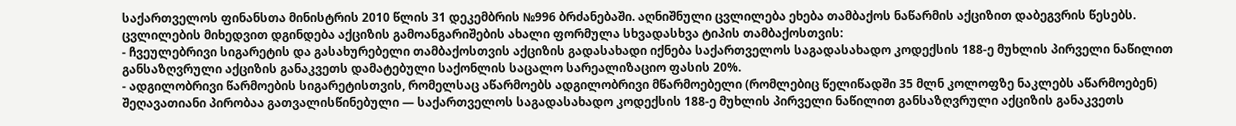საქართველოს ფინანსთა მინისტრის 2010 წლის 31 დეკემბრის №996 ბრძანებაში. აღნიშნული ცვლილება ეხება თამბაქოს ნაწარმის აქციზით დაბეგვრის წესებს.
ცვლილების მიხედვით დგინდება აქციზის გამოანგარიშების ახალი ფორმულა სხვადასხვა ტიპის თამბაქოსთვის:
- ჩვეულებრივი სიგარეტის და გასახურებელი თამბაქოსთვის აქციზის გადასახადი იქნება საქართველოს საგადასახადო კოდექსის 188-ე მუხლის პირველი ნაწილით განსაზღვრული აქციზის განაკვეთს დამატებული საქონლის საცალო სარეალიზაციო ფასის 20%.
- ადგილობრივი წარმოების სიგარეტისთვის, რომელსაც აწარმოებს ადგილობრივი მწარმოებელი (რომლებიც წელიწადში 35 მლნ კოლოფზე ნაკლებს აწარმოებენ) შეღავათიანი პირობაა გათვალისწინებული — საქართველოს საგადასახადო კოდექსის 188-ე მუხლის პირველი ნაწილით განსაზღვრული აქციზის განაკვეთს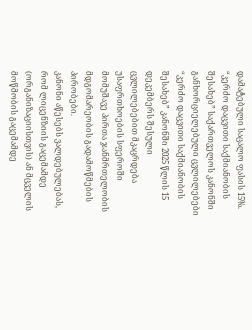დამატებული საცალო ფასის 15%.
“კერძო დაცვითი საქმიანობის შესახებ” საქართველოს კანონში განხორციელებული ცვლილებები
“კერძო დაცვითი საქმიანობის შესახებ” კანონში 2025 წლის 15 დეკემბერს შესული ცვლილებებით მკაცრდება უსაფრთხოების სფეროში მომუშავე პირთა ჯანმრთელობის მდგომარეობის გადამოწმების პირობები.
კანონი აწესებს ვალდებულებას, რომ ლიცენზიის გაცემამდე (ორგანიზაციისთვის) ან მცველის მოწმობის გაცემამდე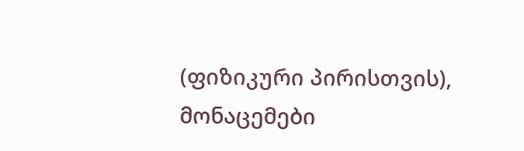(ფიზიკური პირისთვის), მონაცემები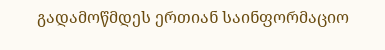გადამოწმდეს ერთიან საინფორმაციო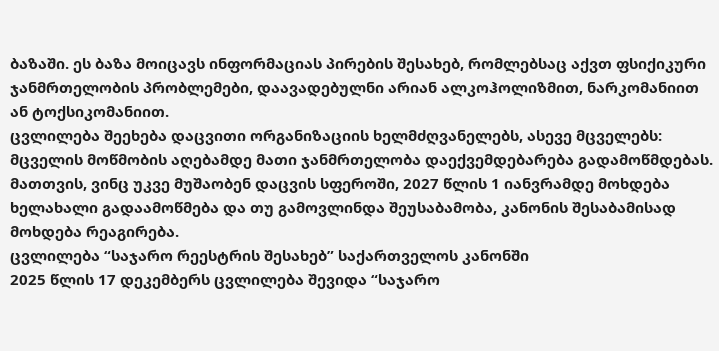ბაზაში. ეს ბაზა მოიცავს ინფორმაციას პირების შესახებ, რომლებსაც აქვთ ფსიქიკური ჯანმრთელობის პრობლემები, დაავადებულნი არიან ალკოჰოლიზმით, ნარკომანიით ან ტოქსიკომანიით.
ცვლილება შეეხება დაცვითი ორგანიზაციის ხელმძღვანელებს, ასევე მცველებს: მცველის მოწმობის აღებამდე მათი ჯანმრთელობა დაექვემდებარება გადამოწმდებას.
მათთვის, ვინც უკვე მუშაობენ დაცვის სფეროში, 2027 წლის 1 იანვრამდე მოხდება ხელახალი გადაამოწმება და თუ გამოვლინდა შეუსაბამობა, კანონის შესაბამისად მოხდება რეაგირება.
ცვლილება “საჯარო რეესტრის შესახებ” საქართველოს კანონში
2025 წლის 17 დეკემბერს ცვლილება შევიდა “საჯარო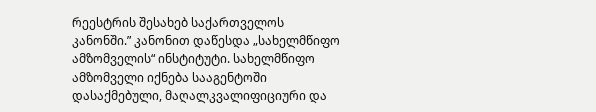რეესტრის შესახებ საქართველოს კანონში.” კანონით დაწესდა „სახელმწიფო ამზომველის“ ინსტიტუტი. სახელმწიფო ამზომველი იქნება სააგენტოში დასაქმებული, მაღალკვალიფიციური და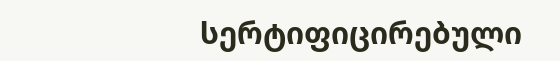სერტიფიცირებული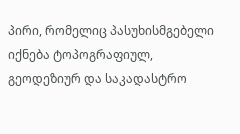პირი, რომელიც პასუხისმგებელი იქნება ტოპოგრაფიულ, გეოდეზიურ და საკადასტრო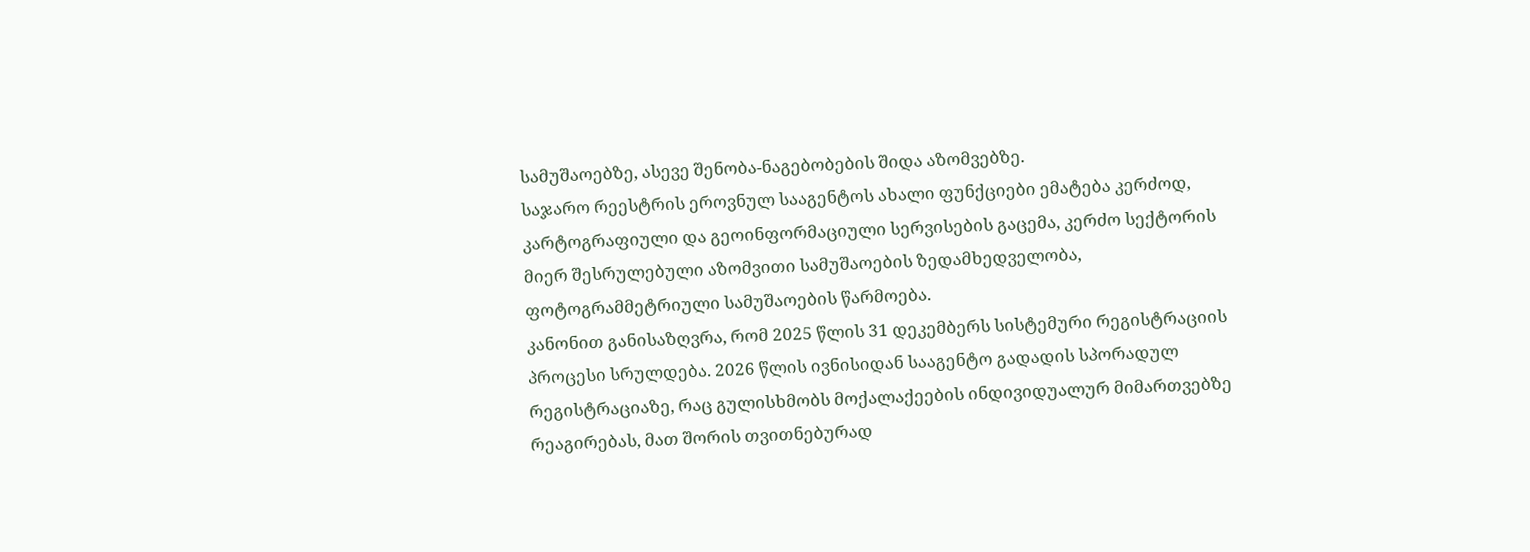სამუშაოებზე, ასევე შენობა-ნაგებობების შიდა აზომვებზე.
საჯარო რეესტრის ეროვნულ სააგენტოს ახალი ფუნქციები ემატება კერძოდ, კარტოგრაფიული და გეოინფორმაციული სერვისების გაცემა, კერძო სექტორის მიერ შესრულებული აზომვითი სამუშაოების ზედამხედველობა, ფოტოგრამმეტრიული სამუშაოების წარმოება.
კანონით განისაზღვრა, რომ 2025 წლის 31 დეკემბერს სისტემური რეგისტრაციის პროცესი სრულდება. 2026 წლის ივნისიდან სააგენტო გადადის სპორადულ რეგისტრაციაზე, რაც გულისხმობს მოქალაქეების ინდივიდუალურ მიმართვებზე რეაგირებას, მათ შორის თვითნებურად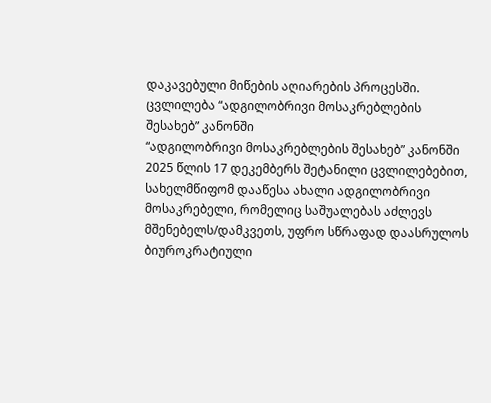დაკავებული მიწების აღიარების პროცესში.
ცვლილება “ადგილობრივი მოსაკრებლების შესახებ” კანონში
“ადგილობრივი მოსაკრებლების შესახებ” კანონში 2025 წლის 17 დეკემბერს შეტანილი ცვლილებებით, სახელმწიფომ დააწესა ახალი ადგილობრივი მოსაკრებელი, რომელიც საშუალებას აძლევს მშენებელს/დამკვეთს, უფრო სწრაფად დაასრულოს ბიუროკრატიული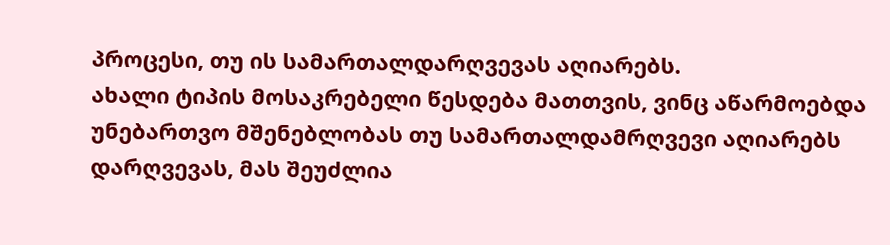პროცესი, თუ ის სამართალდარღვევას აღიარებს.
ახალი ტიპის მოსაკრებელი წესდება მათთვის, ვინც აწარმოებდა უნებართვო მშენებლობას თუ სამართალდამრღვევი აღიარებს დარღვევას, მას შეუძლია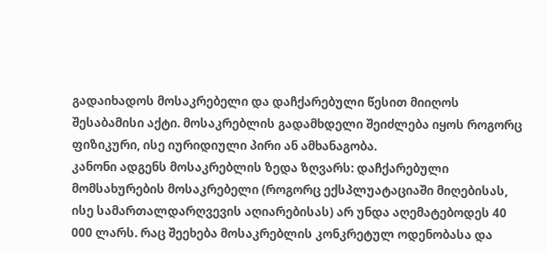გადაიხადოს მოსაკრებელი და დაჩქარებული წესით მიიღოს შესაბამისი აქტი. მოსაკრებლის გადამხდელი შეიძლება იყოს როგორც ფიზიკური, ისე იურიდიული პირი ან ამხანაგობა.
კანონი ადგენს მოსაკრებლის ზედა ზღვარს: დაჩქარებული მომსახურების მოსაკრებელი (როგორც ექსპლუატაციაში მიღებისას, ისე სამართალდარღვევის აღიარებისას) არ უნდა აღემატებოდეს 40 000 ლარს. რაც შეეხება მოსაკრებლის კონკრეტულ ოდენობასა და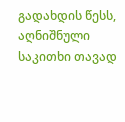გადახდის წესს, აღნიშნული საკითხი თავად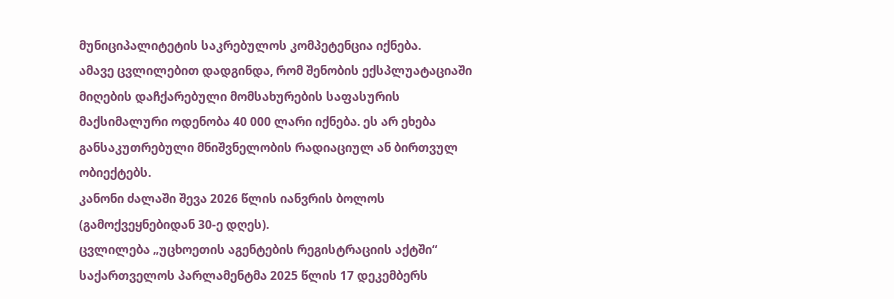მუნიციპალიტეტის საკრებულოს კომპეტენცია იქნება.
ამავე ცვლილებით დადგინდა, რომ შენობის ექსპლუატაციაში მიღების დაჩქარებული მომსახურების საფასურის მაქსიმალური ოდენობა 40 000 ლარი იქნება. ეს არ ეხება განსაკუთრებული მნიშვნელობის რადიაციულ ან ბირთვულ ობიექტებს.
კანონი ძალაში შევა 2026 წლის იანვრის ბოლოს (გამოქვეყნებიდან 30-ე დღეს).
ცვლილება „უცხოეთის აგენტების რეგისტრაციის აქტში“
საქართველოს პარლამენტმა 2025 წლის 17 დეკემბერს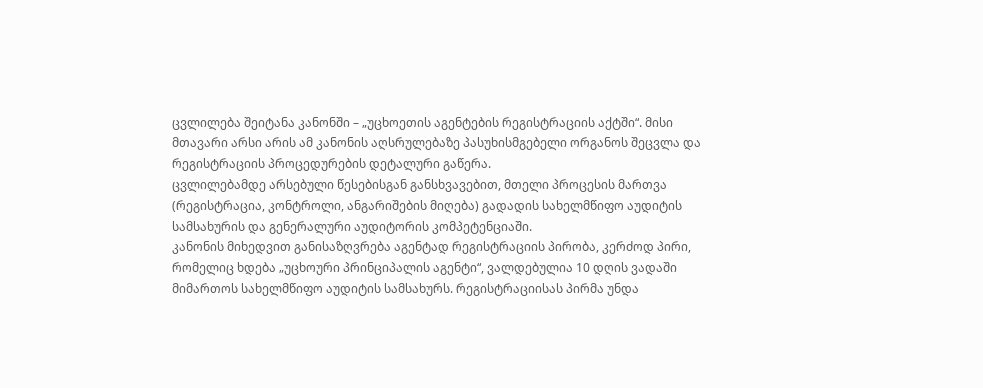ცვლილება შეიტანა კანონში – „უცხოეთის აგენტების რეგისტრაციის აქტში“. მისი მთავარი არსი არის ამ კანონის აღსრულებაზე პასუხისმგებელი ორგანოს შეცვლა და რეგისტრაციის პროცედურების დეტალური გაწერა.
ცვლილებამდე არსებული წესებისგან განსხვავებით, მთელი პროცესის მართვა (რეგისტრაცია, კონტროლი, ანგარიშების მიღება) გადადის სახელმწიფო აუდიტის სამსახურის და გენერალური აუდიტორის კომპეტენციაში.
კანონის მიხედვით განისაზღვრება აგენტად რეგისტრაციის პირობა, კერძოდ პირი, რომელიც ხდება „უცხოური პრინციპალის აგენტი“, ვალდებულია 10 დღის ვადაში მიმართოს სახელმწიფო აუდიტის სამსახურს. რეგისტრაციისას პირმა უნდა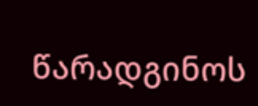წარადგინოს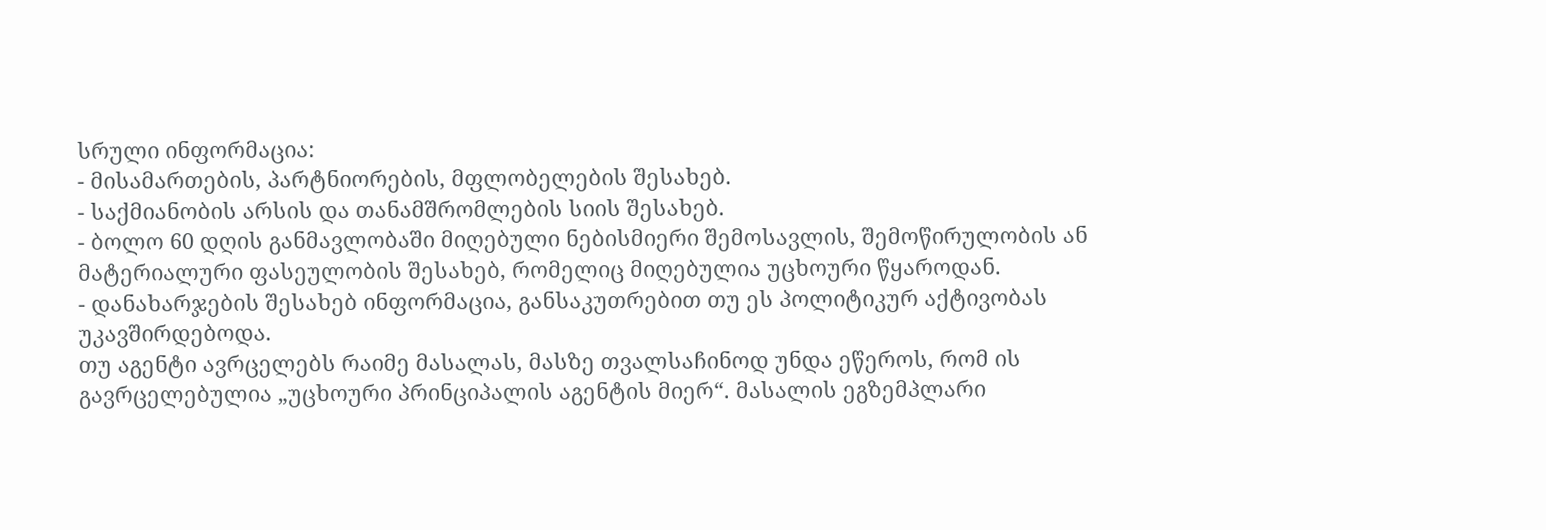სრული ინფორმაცია:
- მისამართების, პარტნიორების, მფლობელების შესახებ.
- საქმიანობის არსის და თანამშრომლების სიის შესახებ.
- ბოლო 60 დღის განმავლობაში მიღებული ნებისმიერი შემოსავლის, შემოწირულობის ან მატერიალური ფასეულობის შესახებ, რომელიც მიღებულია უცხოური წყაროდან.
- დანახარჯების შესახებ ინფორმაცია, განსაკუთრებით თუ ეს პოლიტიკურ აქტივობას უკავშირდებოდა.
თუ აგენტი ავრცელებს რაიმე მასალას, მასზე თვალსაჩინოდ უნდა ეწეროს, რომ ის გავრცელებულია „უცხოური პრინციპალის აგენტის მიერ“. მასალის ეგზემპლარი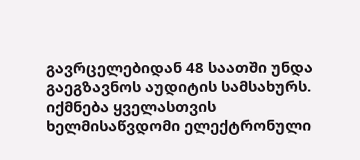გავრცელებიდან 48 საათში უნდა გაეგზავნოს აუდიტის სამსახურს.
იქმნება ყველასთვის ხელმისაწვდომი ელექტრონული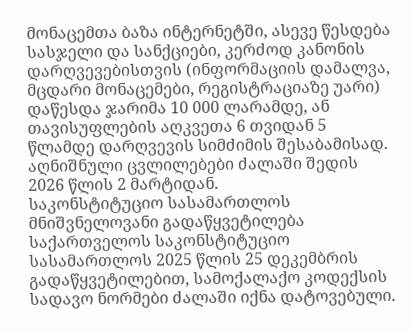მონაცემთა ბაზა ინტერნეტში, ასევე წესდება სასჯელი და სანქციები, კერძოდ კანონის დარღვევებისთვის (ინფორმაციის დამალვა, მცდარი მონაცემები, რეგისტრაციაზე უარი) დაწესდა ჯარიმა 10 000 ლარამდე, ან თავისუფლების აღკვეთა 6 თვიდან 5 წლამდე დარღვევის სიმძიმის შესაბამისად.
აღნიშნული ცვლილებები ძალაში შედის 2026 წლის 2 მარტიდან.
საკონსტიტუციო სასამართლოს მნიშვნელოვანი გადაწყვეტილება
საქართველოს საკონსტიტუციო სასამართლოს 2025 წლის 25 დეკემბრის გადაწყვეტილებით, სამოქალაქო კოდექსის სადავო ნორმები ძალაში იქნა დატოვებული.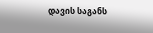დავის საგანს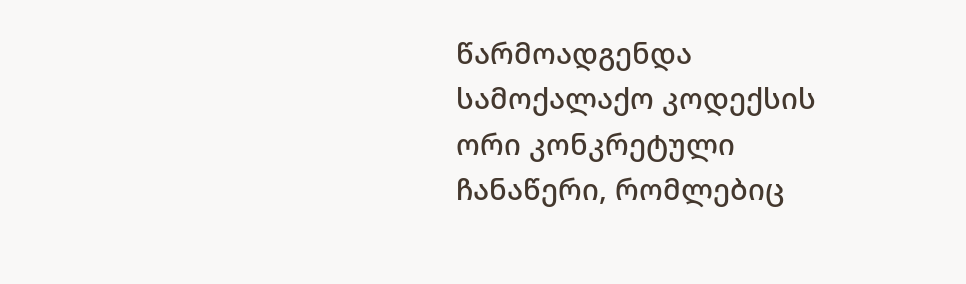წარმოადგენდა სამოქალაქო კოდექსის ორი კონკრეტული ჩანაწერი, რომლებიც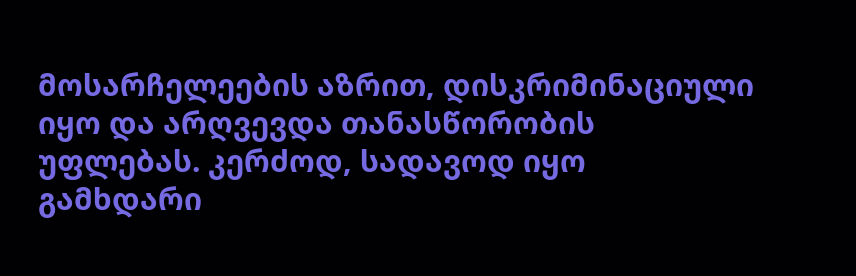მოსარჩელეების აზრით, დისკრიმინაციული იყო და არღვევდა თანასწორობის უფლებას. კერძოდ, სადავოდ იყო გამხდარი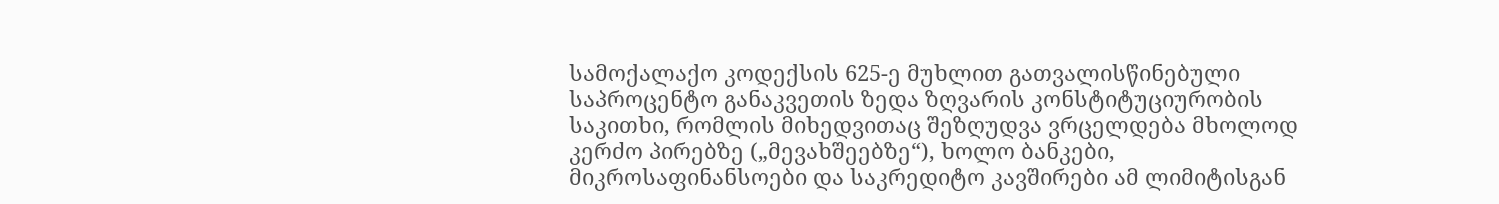სამოქალაქო კოდექსის 625-ე მუხლით გათვალისწინებული საპროცენტო განაკვეთის ზედა ზღვარის კონსტიტუციურობის საკითხი, რომლის მიხედვითაც შეზღუდვა ვრცელდება მხოლოდ კერძო პირებზე („მევახშეებზე“), ხოლო ბანკები, მიკროსაფინანსოები და საკრედიტო კავშირები ამ ლიმიტისგან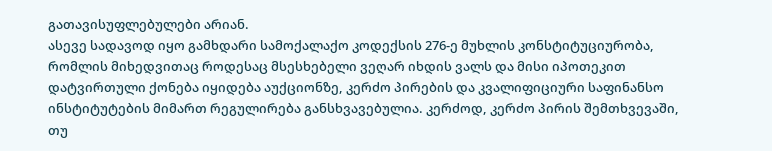გათავისუფლებულები არიან.
ასევე სადავოდ იყო გამხდარი სამოქალაქო კოდექსის 276-ე მუხლის კონსტიტუციურობა, რომლის მიხედვითაც როდესაც მსესხებელი ვეღარ იხდის ვალს და მისი იპოთეკით დატვირთული ქონება იყიდება აუქციონზე, კერძო პირების და კვალიფიციური საფინანსო ინსტიტუტების მიმართ რეგულირება განსხვავებულია. კერძოდ, კერძო პირის შემთხვევაში, თუ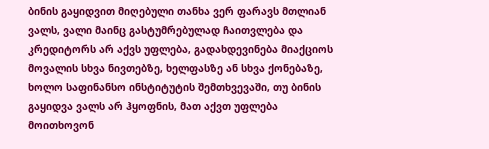ბინის გაყიდვით მიღებული თანხა ვერ ფარავს მთლიან ვალს, ვალი მაინც გასტუმრებულად ჩაითვლება და კრედიტორს არ აქვს უფლება, გადახდევინება მიაქციოს მოვალის სხვა ნივთებზე, ხელფასზე ან სხვა ქონებაზე, ხოლო საფინანსო ინსტიტუტის შემთხვევაში, თუ ბინის გაყიდვა ვალს არ ჰყოფნის, მათ აქვთ უფლება მოითხოვონ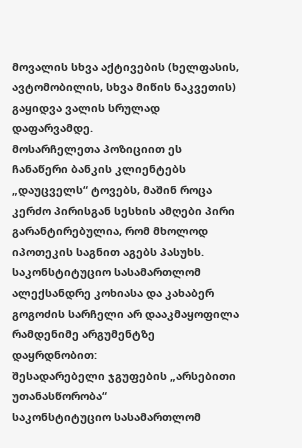მოვალის სხვა აქტივების (ხელფასის, ავტომობილის, სხვა მიწის ნაკვეთის) გაყიდვა ვალის სრულად დაფარვამდე.
მოსარჩელეთა პოზიციით ეს ჩანაწერი ბანკის კლიენტებს „დაუცველს“ ტოვებს, მაშინ როცა კერძო პირისგან სესხის ამღები პირი გარანტირებულია, რომ მხოლოდ იპოთეკის საგნით აგებს პასუხს.
საკონსტიტუციო სასამართლომ ალექსანდრე კოხიასა და კახაბერ გოგოძის სარჩელი არ დააკმაყოფილა რამდენიმე არგუმენტზე დაყრდნობით:
შესადარებელი ჯგუფების „არსებითი უთანასწორობა“
საკონსტიტუციო სასამართლომ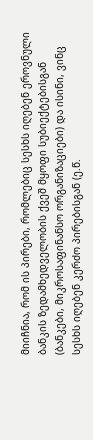მიიჩნია, რომ ის პირები, რომლებიც სესხს იღებენ ეროვნული ბანკის ზედამხედველობის ქვეშ მყოფი სუბიექტებისგან (ბანკები, მიკროსაფინანსო ორგანიზაციები) და ისინი, ვინც სესხს იღებენ კერძო პირებისგან (ე.წ.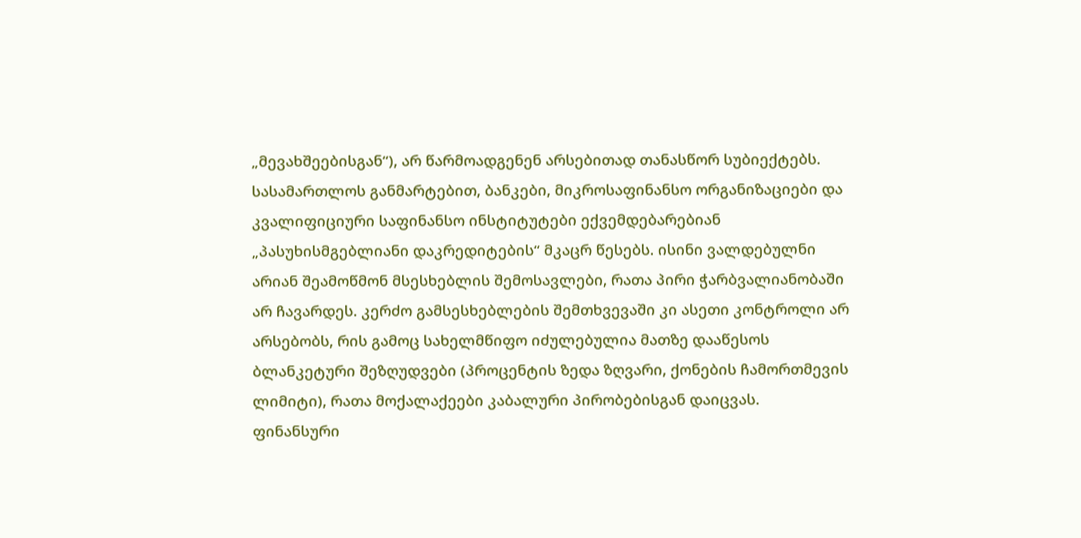„მევახშეებისგან“), არ წარმოადგენენ არსებითად თანასწორ სუბიექტებს.
სასამართლოს განმარტებით, ბანკები, მიკროსაფინანსო ორგანიზაციები და კვალიფიციური საფინანსო ინსტიტუტები ექვემდებარებიან „პასუხისმგებლიანი დაკრედიტების“ მკაცრ წესებს. ისინი ვალდებულნი არიან შეამოწმონ მსესხებლის შემოსავლები, რათა პირი ჭარბვალიანობაში არ ჩავარდეს. კერძო გამსესხებლების შემთხვევაში კი ასეთი კონტროლი არ არსებობს, რის გამოც სახელმწიფო იძულებულია მათზე დააწესოს ბლანკეტური შეზღუდვები (პროცენტის ზედა ზღვარი, ქონების ჩამორთმევის ლიმიტი), რათა მოქალაქეები კაბალური პირობებისგან დაიცვას.
ფინანსური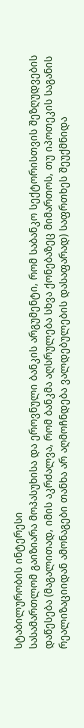სტაბილურობის ინტერესი
სასამართლომ გაიზიარა მოპასუხისა და ეროვნული ბანკის არგუმენტი, რომ საბანკო სექტორისთვის შეზღუდვების დაწესება (მაგალითად, იმის აკრძალვა, რომ ბანკმა აღსრულება სხვა ქონებაზეც მიმართოს, თუ იპოთეკის საგანის რეალიზაციიდან ამონაგები თანხა არ აღმოჩნდება ვალდებულების დასაფარად) საფრთხეს შეუქმნიდა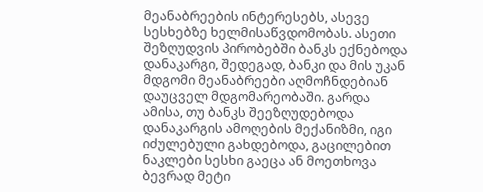მეანაბრეების ინტერესებს, ასევე სესხებზე ხელმისაწვდომობას. ასეთი შეზღუდვის პირობებში ბანკს ექნებოდა დანაკარგი, შედეგად, ბანკი და მის უკან მდგომი მეანაბრეები აღმოჩნდებიან დაუცველ მდგომარეობაში. გარდა ამისა, თუ ბანკს შეეზღუდებოდა დანაკარგის ამოღების მექანიზმი, იგი იძულებული გახდებოდა, გაცილებით ნაკლები სესხი გაეცა ან მოეთხოვა ბევრად მეტი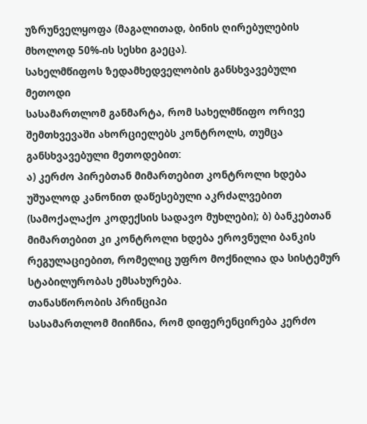უზრუნველყოფა (მაგალითად, ბინის ღირებულების მხოლოდ 50%-ის სესხი გაეცა).
სახელმწიფოს ზედამხედველობის განსხვავებული მეთოდი
სასამართლომ განმარტა, რომ სახელმწიფო ორივე შემთხვევაში ახორციელებს კონტროლს, თუმცა განსხვავებული მეთოდებით:
ა) კერძო პირებთან მიმართებით კონტროლი ხდება უშუალოდ კანონით დაწესებული აკრძალვებით (სამოქალაქო კოდექსის სადავო მუხლები); ბ) ბანკებთან მიმართებით კი კონტროლი ხდება ეროვნული ბანკის რეგულაციებით, რომელიც უფრო მოქნილია და სისტემურ სტაბილურობას ემსახურება.
თანასწორობის პრინციპი
სასამართლომ მიიჩნია, რომ დიფერენცირება კერძო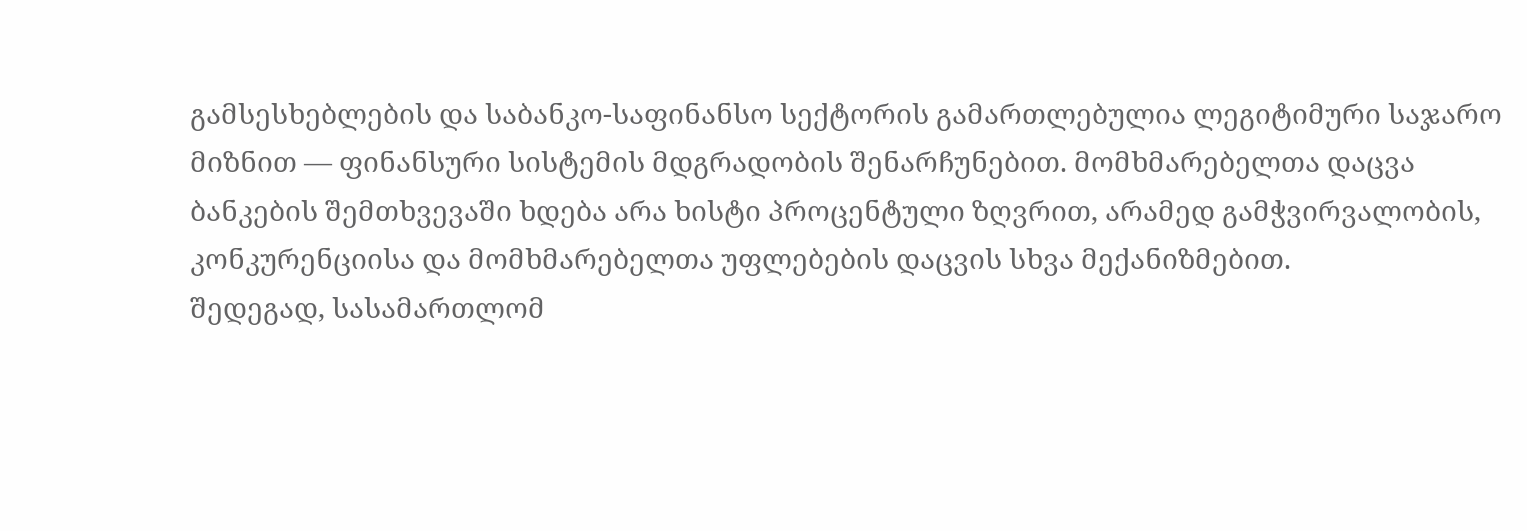გამსესხებლების და საბანკო-საფინანსო სექტორის გამართლებულია ლეგიტიმური საჯარო მიზნით — ფინანსური სისტემის მდგრადობის შენარჩუნებით. მომხმარებელთა დაცვა ბანკების შემთხვევაში ხდება არა ხისტი პროცენტული ზღვრით, არამედ გამჭვირვალობის, კონკურენციისა და მომხმარებელთა უფლებების დაცვის სხვა მექანიზმებით.
შედეგად, სასამართლომ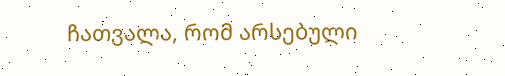ჩათვალა, რომ არსებული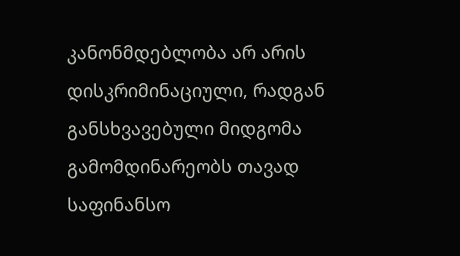კანონმდებლობა არ არის დისკრიმინაციული, რადგან განსხვავებული მიდგომა გამომდინარეობს თავად საფინანსო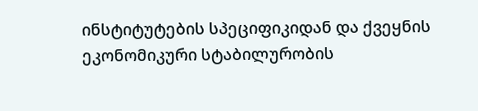ინსტიტუტების სპეციფიკიდან და ქვეყნის ეკონომიკური სტაბილურობის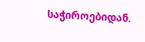საჭიროებიდან.